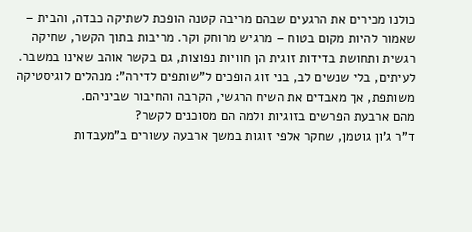כולנו מכירים את הרגעים שבהם מריבה קטנה הופכת לשתיקה כבדה, והבית – שאמור להיות מקום בטוח – מרגיש מרוחק וקר. מריבות בתוך הקשר, שחיקה רגשית ותחושת בדידות זוגית הן חוויות נפוצות, גם בקשר אוהב שאינו במשבר.
לעיתים, בלי שנשים לב, בני זוג הופכים ל"שותפים לדירה": מנהלים לוגיסטיקה משותפת, אך מאבדים את השיח הרגשי, הקרבה והחיבור שביניהם.
מהם ארבעת הפרשים בזוגיות ולמה הם מסוכנים לקשר?
ד"ר ג'ון גוטמן, שחקר אלפי זוגות במשך ארבעה עשורים ב"מעבדות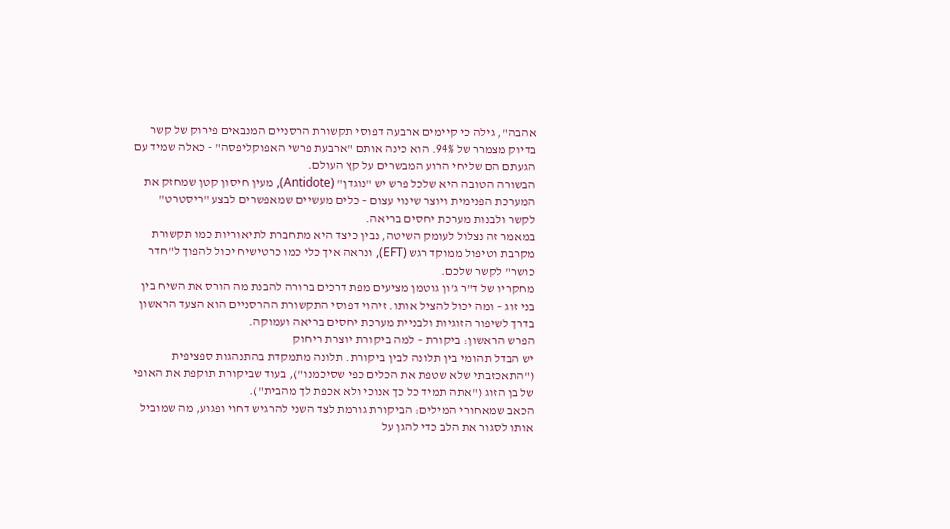אהבה", גילה כי קיימים ארבעה דפוסי תקשורת הרסניים המנבאים פירוק של קשר בדיוק מצמרר של 94%. הוא כינה אותם "ארבעת פרשי האפוקליפסה" - כאלה שמיד עם הגעתם הם שליחי הרוע המבשרים על קץ העולם.
הבשורה הטובה היא שלכל פרש יש "נוגדן" (Antidote), מעין חיסון קטן שמחזק את המערכת הפנימית ויוצר שינוי עצום – כלים מעשיים שמאפשרים לבצע "ריסטרט" לקשר ולבנות מערכת יחסים בריאה.
במאמר זה נצלול לעומק השיטה, נבין כיצד היא מתחברת לתיאוריות כמו תקשורת מקרבת וטיפול ממוקד רגש (EFT), ונראה איך כלי כמו כרטישיח יכול להפוך ל"חדר כושר" לקשר שלכם.
מחקריו של ד"ר ג'ון גוטמן מציעים מפת דרכים ברורה להבנת מה הורס את השיח בין בני זוג – ומה יכול להציל אותו. זיהוי דפוסי התקשורת ההרסניים הוא הצעד הראשון בדרך לשיפור הזוגיות ולבניית מערכת יחסים בריאה ועמוקה.
הפרש הראשון: ביקורת – למה ביקורת יוצרת ריחוק
יש הבדל תהומי בין תלונה לבין ביקורת. תלונה מתמקדת בהתנהגות ספציפית ("התאכזבתי שלא שטפת את הכלים כפי שסיכמנו"), בעוד שביקורת תוקפת את האופי של בן הזוג ("אתה תמיד כל כך אנוכי ולא אכפת לך מהבית").
הכאב שמאחורי המילים: הביקורת גורמת לצד השני להרגיש דחוי ופגוע, מה שמוביל אותו לסגור את הלב כדי להגן על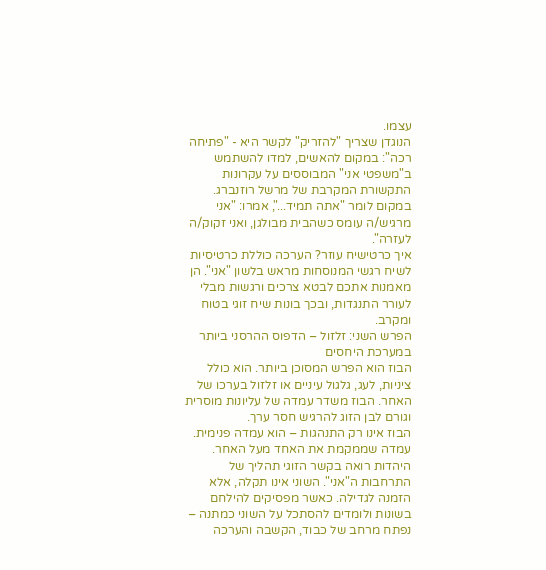עצמו.
הנוגדן שצריך "להזריק" לקשר היא - "פתיחה רכה": במקום להאשים, למדו להשתמש ב"משפטי אני" המבוססים על עקרונות התקשורת המקרבת של מרשל רוזנברג. במקום לומר "אתה תמיד...", אמרו: "אני מרגיש/ה עומס כשהבית מבולגן, ואני זקוק/ה לעזרה".
איך כרטישיח עוזר? הערכה כוללת כרטיסיות לשיח רגשי המנוסחות מראש בלשון "אני". הן מאמנות אתכם לבטא צרכים ורגשות מבלי לעורר התנגדות, ובכך בונות שיח זוגי בטוח ומקרב.
הפרש השני: זלזול – הדפוס ההרסני ביותר במערכת היחסים
הבוז הוא הפרש המסוכן ביותר. הוא כולל ציניות, לעג, גלגול עיניים או זלזול בערכו של האחר. הבוז משדר עמדה של עליונות מוסרית וגורם לבן הזוג להרגיש חסר ערך.
הבוז אינו רק התנהגות – הוא עמדה פנימית. עמדה שממקמת את האחד מעל האחר.
היהדות רואה בקשר הזוגי תהליך של התרחבות ה"אני". השוני אינו תקלה, אלא הזמנה לגדילה. כאשר מפסיקים להילחם בשונות ולומדים להסתכל על השוני כמתנה – נפתח מרחב של כבוד, הקשבה והערכה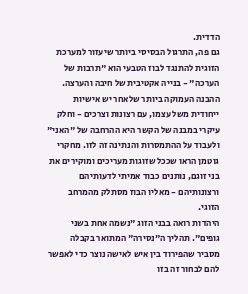הדדית.
גם פה, התרגול הבסיסי ביותר שיעזור למערכת הזוגית להתנגד לבוז הטבעי הוא "תרבות של הערכה" - בנייה אקטיבית של חיבה והערצה. ההבנה העמוקה ביותר שלאחר יש אישיות ייחודית משל עצמו, עם רצונות וצרכים - וחלק עיקרי במבנה של הקשר היא ההרחבה של "האני" ולעבוד על ההתמסרות והנתינה זה לזו. מחקרי גוטמן הראו שככל שזוגות מעריכים ומוקירים את בני זוגם, נותנים כבוד אמיתי לדעותיהם ורצונותיהם - מאליו הבוז מסתלק מהמרחב הזוגי.
היהדות רואה בבני הזוג "נשמה אחת בשני גופים". תהליך ה"נסירה" המתואר בקבלה מסביר שהפירוד בין איש לאישה נוצר כדי לאפשר להם לבחור זה בזו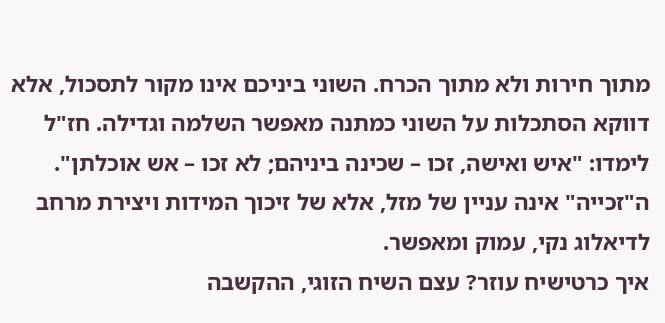מתוך חירות ולא מתוך הכרח. השוני ביניכם אינו מקור לתסכול, אלא דווקא הסתכלות על השוני כמתנה מאפשר השלמה וגדילה. חז"ל לימדו: "איש ואישה, זכו – שכינה ביניהם; לא זכו – אש אוכלתן". ה"זכייה" אינה עניין של מזל, אלא של זיכוך המידות ויצירת מרחב לדיאלוג נקי, עמוק ומאפשר.
איך כרטישיח עוזר? עצם השיח הזוגי, ההקשבה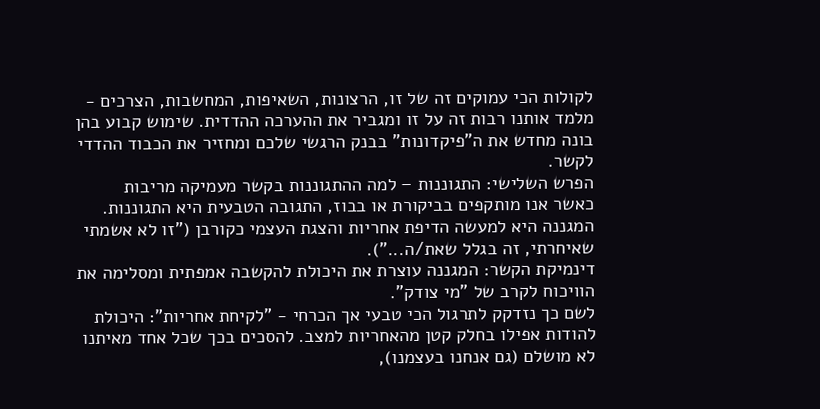לקולות הכי עמוקים זה של זו, הרצונות, השאיפות, המחשבות, הצרכים - מלמד אותנו רבות זה על זו ומגביר את ההערכה ההדדית. שימוש קבוע בהן בונה מחדש את ה"פיקדונות" בבנק הרגשי שלכם ומחזיר את הכבוד ההדדי לקשר.
הפרש השלישי: התגוננות – למה ההתגוננות בקשר מעמיקה מריבות
כאשר אנו מותקפים בביקורת או בבוז, התגובה הטבעית היא התגוננות. המגננה היא למעשה הדיפת אחריות והצגת העצמי כקורבן ("זו לא אשמתי שאיחרתי, זה בגלל שאת/ה...").
דינמיקת הקשר: המגננה עוצרת את היכולת להקשבה אמפתית ומסלימה את הוויכוח לקרב של "מי צודק".
לשם כך נזדקק לתרגול הכי טבעי אך הכרחי - "לקיחת אחריות": היכולת להודות אפילו בחלק קטן מהאחריות למצב. להסכים בכך שכל אחד מאיתנו לא מושלם (גם אנחנו בעצמנו),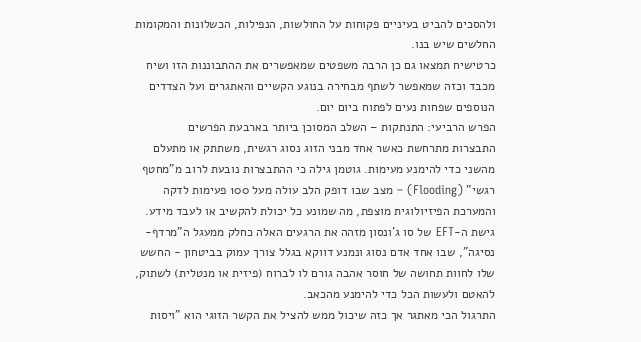ולהסכים להביט בעיניים פקוחות על החולשות, הנפילות, הכשלונות והמקומות החלשים שיש בנו.
כרטישיח תמצאו גם כן הרבה משפטים שמאפשרים את ההתבוננות הזו ושיח מכבד וכזה שמאפשר לשתף מבחירה בנוגע הקשיים והאתגרים ועל הצדדים הנוספים שפחות נעים לפתוח ביום יום.
הפרש הרביעי: התנתקות – השלב המסוכן ביותר בארבעת הפרשים
התבצרות מתרחשת כאשר אחד מבני הזוג נסוג רגשית, משתתק או מתעלם מהשני כדי להימנע מעימות. גוטמן גילה כי ההתבצרות נובעת לרוב מ"מחטף רגשי" (Flooding) – מצב שבו דופק הלב עולה מעל 100 פעימות לדקה והמערכת הפיזיולוגית מוצפת, מה שמונע כל יכולת להקשיב או לעבד מידע.
גישת ה-EFT של סו ג'ונסון מזהה את הרגעים האלה כחלק ממעגל ה"מרדף-נסיגה", שבו אחד אדם נסוג ונמנע דווקא בגלל צורך עמוק בביטחון - החשש שלו לחוות תחושה של חוסר אהבה גורם לו לברוח (פיזית או מנטלית) לשתוק, להאטם ולעשות הכל כדי להימנע מהכאב.
התרגול הכי מאתגר אך כזה שיכול ממש להציל את הקשר הזוגי הוא "ויסות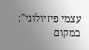עצמי פיזיולוגי": במקום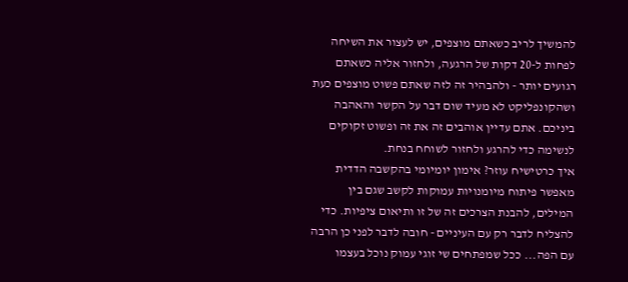להמשיך לריב כשאתם מוצפים, יש לעצור את השיחה לפחות ל-20 דקות של הרגעה, ולחזור אליה כשאתם רגועים יותר - ולהבהיר זה לזה שאתם פשוט מוצפים כעת ושהקונפליקט לא מעיד שום דבר על הקשר והאהבה ביניכם. אתם עדיין אוהבים זה את זה ופשוט זקוקים לנשימה כדי להרגע ולחזור לשוחח בנחת.
איך כרטישיח עוזר? אימון יומיומי בהקשבה הדדית מאפשר פיתוח מיומנויות עמוקות לקשב שגם בין המילים, להבנת הצרכים זה של זו ותיאום ציפיות. כדי להצליח לדבר רק עם העיניים - חובה לדבר לפני כן הרבה עם הפה... ככל שמפתחים שי זוגי עמוק נוכל בעצמו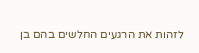לזהות את הרגעים החלשים בהם בן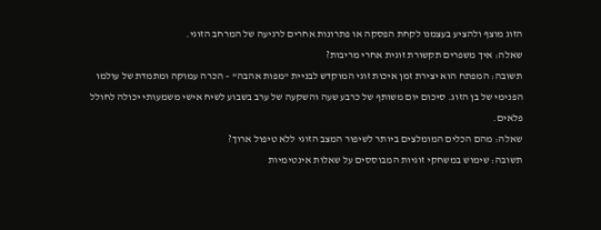הזוג מוצף ולהציע בעצמנו לקחת הפסקה או פתרונות אחרים לרגיעה של המרחב הזוגי.
שאלה: איך משפרים תקשורת זוגית אחרי מריבות?
תשובה: המפתח הוא יצירת זמן איכות זוגי המוקדש לבניית "מפות אהבה" – הכרה עמוקה ומתמדת של עולמו הפנימי של בן הזוג. סיכום יום משותף של כרבע שעה והשקעה של ערב בשבוע לשיח אישי משמעותי יכולה לחולל פלאים.
שאלה: מהם הכלים המומלצים ביותר לשיפור המצב הזוגי ללא טיפול ארוך?
תשובה: שימוש במשחקי זוגיות המבוססים על שאלות אינטימיות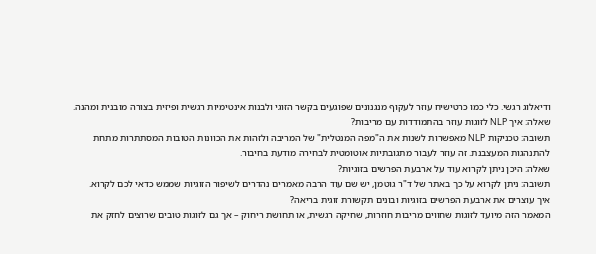ודיאלוג רגשי. כלי כמו כרטישיח עוזר לעקוף מנגנונים שפוגעים בקשר הזוגי ולבנות אינטימיות רגשית ופיזית בצורה מובנית ומהנה.
שאלה: איך NLP לזוגות עוזר בהתמודדות עם מריבות?
תשובה: טכניקות NLP מאפשרות לשנות את ה"מפה המנטלית" של המריבה ולזהות את הכוונות הטובות המסתתרות מתחת להתנהגות המעצבנת. זה עוזר לעבור מתגובתיות אוטומטית לבחירה מודעת בחיבור.
שאלה: היכן ניתן לקרוא עוד על ארבעת הפרשים בזוגיות?
תשובה: ניתן לקרוא על כך באתר של ד"ר גוטמן, יש שם עוד הרבה מאמרים נהדרים לשיפור הזוגיות שממש כדאי לכם לקרוא.
איך עוצרים את ארבעת הפרשים בזוגיות ובונים תקשורת זוגית בריאה?
המאמר הזה מיועד לזוגות שחווים מריבות חוזרות, שחיקה רגשית, או תחושת ריחוק – אך גם לזוגות טובים שרוצים לחזק את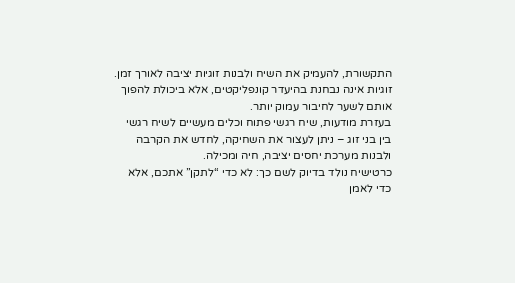התקשורת, להעמיק את השיח ולבנות זוגיות יציבה לאורך זמן.
זוגיות אינה נבחנת בהיעדר קונפליקטים, אלא ביכולת להפוך אותם לשער לחיבור עמוק יותר.
בעזרת מודעות, שיח רגשי פתוח וכלים מעשיים לשיח רגשי בין בני זוג – ניתן לעצור את השחיקה, לחדש את הקרבה ולבנות מערכת יחסים יציבה, חיה ומכילה.
כרטישיח נולד בדיוק לשם כך: לא כדי “לתקן” אתכם, אלא כדי לאמן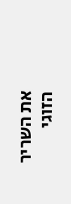את השריר הזוגי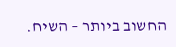החשוב ביותר – השיח.